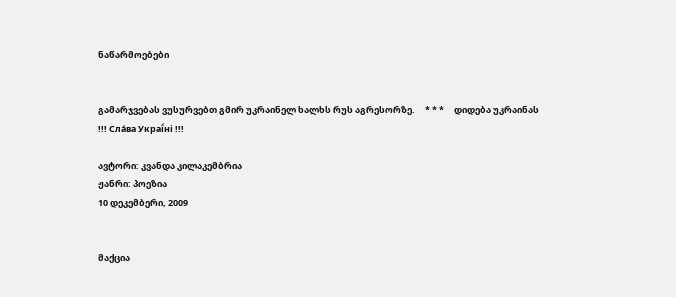ნაწარმოებები


გამარჯვებას ვუსურვებთ გმირ უკრაინელ ხალხს რუს აგრესორზე.     * * *     დიდება უკრაინას !!! Сла́ва Украї́ні !!!

ავტორი: კვანდა კილაკემბრია
ჟანრი: პოეზია
10 დეკემბერი, 2009


მაქცია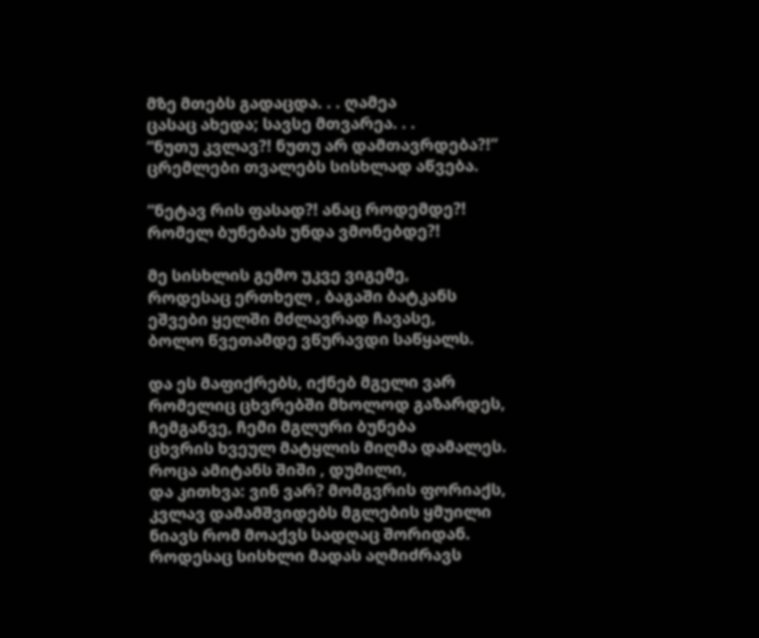მზე მთებს გადაცდა. . . ღამეა
ცასაც ახედა; სავსე მთვარეა. . .
“ნუთუ კვლავ?! ნუთუ არ დამთავრდება?!”
ცრემლები თვალებს სისხლად აწვება.

“ნეტავ რის ფასად?! ანაც როდემდე?!
რომელ ბუნებას უნდა ვმონებდე?!

მე სისხლის გემო უკვე ვიგემე,
როდესაც ერთხელ , ბაგაში ბატკანს
ეშვები ყელში მძლავრად ჩავასე,
ბოლო წვეთამდე ვწურავდი საწყალს.

და ეს მაფიქრებს, იქნებ მგელი ვარ
რომელიც ცხვრებში მხოლოდ გაზარდეს,
ჩემგანვე, ჩემი მგლური ბუნება
ცხვრის ხვეულ მატყლის მიღმა დამალეს.
როცა ამიტანს შიში , დუმილი,
და კითხვა: ვინ ვარ? მომგვრის ფორიაქს,
კვლავ დამამშვიდებს მგლების ყმუილი
ნიავს რომ მოაქვს სადღაც შორიდან.
როდესაც სისხლი მადას აღმიძრავს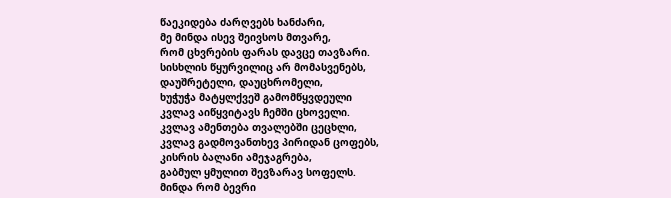წაეკიდება ძარღვებს ხანძარი,
მე მინდა ისევ შეივსოს მთვარე,
რომ ცხვრების ფარას დავცე თავზარი.
სისხლის წყურვილიც არ მომასვენებს,
დაუშრეტელი, დაუცხრომელი,
ხუჭუჭა მატყლქვეშ გამომწყვდეული
კვლავ აიწყვიტავს ჩემში ცხოველი.
კვლავ ამენთება თვალებში ცეცხლი,
კვლავ გადმოვანთხევ პირიდან ცოფებს,
კისრის ბალანი ამეჯაგრება,
გაბმულ ყმულით შევზარავ სოფელს.
მინდა რომ ბევრი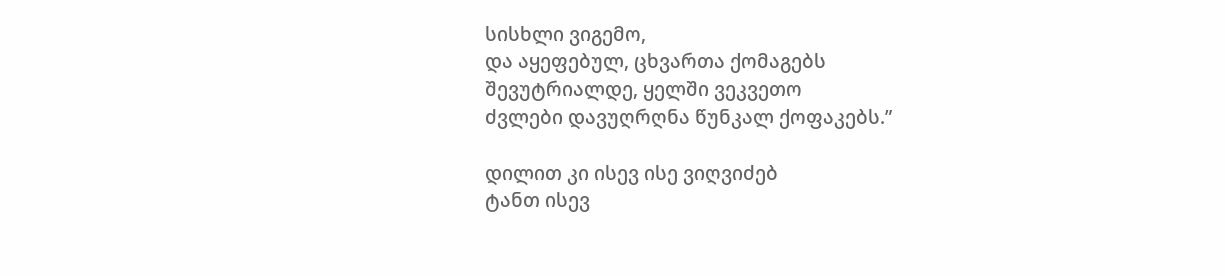სისხლი ვიგემო,
და აყეფებულ, ცხვართა ქომაგებს
შევუტრიალდე, ყელში ვეკვეთო
ძვლები დავუღრღნა წუნკალ ქოფაკებს.”

დილით კი ისევ ისე ვიღვიძებ
ტანთ ისევ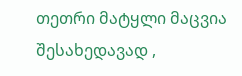თეთრი მატყლი მაცვია
შესახედავად ,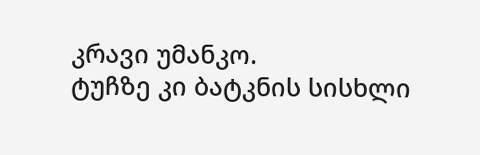კრავი უმანკო.
ტუჩზე კი ბატკნის სისხლი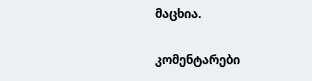მაცხია.

კომენტარები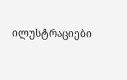ილუსტრაციები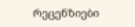რეცენზიები